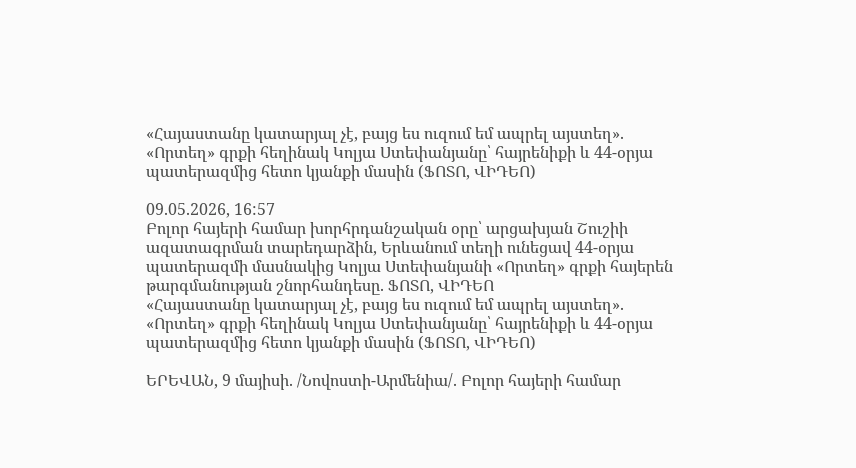«Հայաստանը կատարյալ չէ, բայց ես ուզում եմ ապրել այստեղ». «Որտեղ» գրքի հեղինակ Կոլյա Ստեփանյանը՝ հայրենիքի և 44-օրյա պատերազմից հետո կյանքի մասին (ՖՈՏՈ, ՎԻԴԵՈ)

09.05.2026, 16:57
Բոլոր հայերի համար խորհրդանշական օրը՝ արցախյան Շուշիի ազատագրման տարեդարձին, Երևանում տեղի ունեցավ 44-օրյա պատերազմի մասնակից Կոլյա Ստեփանյանի «Որտեղ» գրքի հայերեն թարգմանության շնորհանդեսը. ՖՈՏՈ, ՎԻԴԵՈ
«Հայաստանը կատարյալ չէ, բայց ես ուզում եմ ապրել այստեղ». «Որտեղ» գրքի հեղինակ Կոլյա Ստեփանյանը՝ հայրենիքի և 44-օրյա պատերազմից հետո կյանքի մասին (ՖՈՏՈ, ՎԻԴԵՈ)

ԵՐԵՎԱՆ, 9 մայիսի. /Նովոստի-Արմենիա/. Բոլոր հայերի համար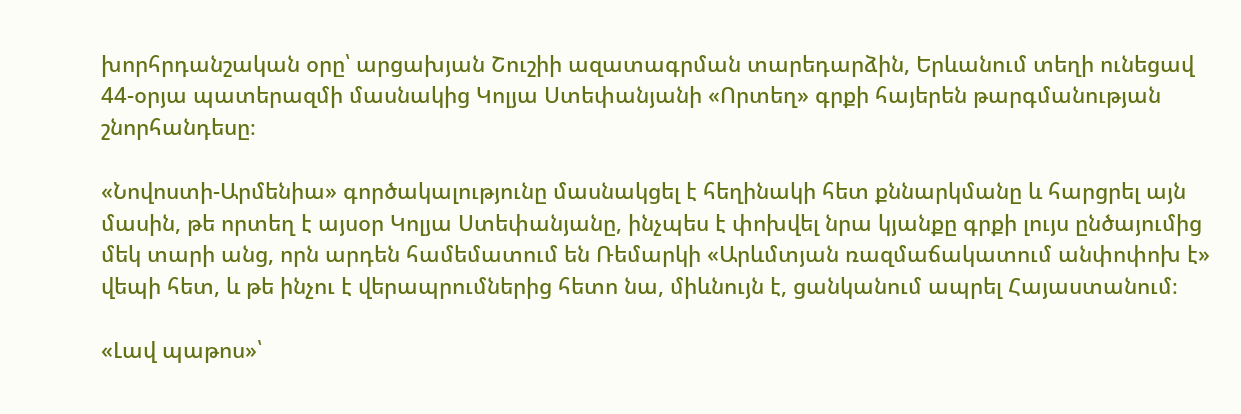խորհրդանշական օրը՝ արցախյան Շուշիի ազատագրման տարեդարձին, Երևանում տեղի ունեցավ 44-օրյա պատերազմի մասնակից Կոլյա Ստեփանյանի «Որտեղ» գրքի հայերեն թարգմանության շնորհանդեսը։

«Նովոստի-Արմենիա» գործակալությունը մասնակցել է հեղինակի հետ քննարկմանը և հարցրել այն մասին, թե որտեղ է այսօր Կոլյա Ստեփանյանը, ինչպես է փոխվել նրա կյանքը գրքի լույս ընծայումից մեկ տարի անց, որն արդեն համեմատում են Ռեմարկի «Արևմտյան ռազմաճակատում անփոփոխ է» վեպի հետ, և թե ինչու է վերապրումներից հետո նա, միևնույն է, ցանկանում ապրել Հայաստանում։

«Լավ պաթոս»՝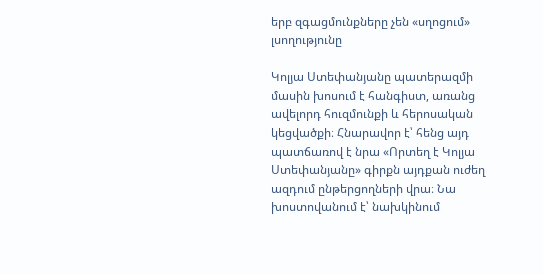երբ զգացմունքները չեն «սղոցում» լսողությունը

Կոլյա Ստեփանյանը պատերազմի մասին խոսում է հանգիստ, առանց ավելորդ հուզմունքի և հերոսական կեցվածքի։ Հնարավոր է՝ հենց այդ պատճառով է նրա «Որտեղ է Կոլյա Ստեփանյանը» գիրքն այդքան ուժեղ ազդում ընթերցողների վրա։ Նա խոստովանում է՝ նախկինում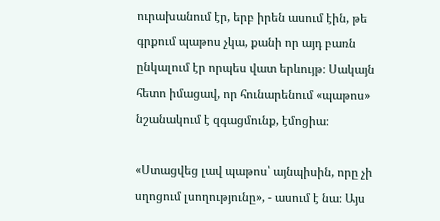ուրախանում էր, երբ իրեն ասում էին, թե գրքում պաթոս չկա, քանի որ այդ բառն ընկալում էր որպես վատ երևույթ։ Սակայն հետո իմացավ, որ հունարենում «պաթոս» նշանակում է զգացմունք, էմոցիա։

«Ստացվեց լավ պաթոս՝ այնպիսին, որը չի սղոցում լսողությունը», - ասում է նա։ Այս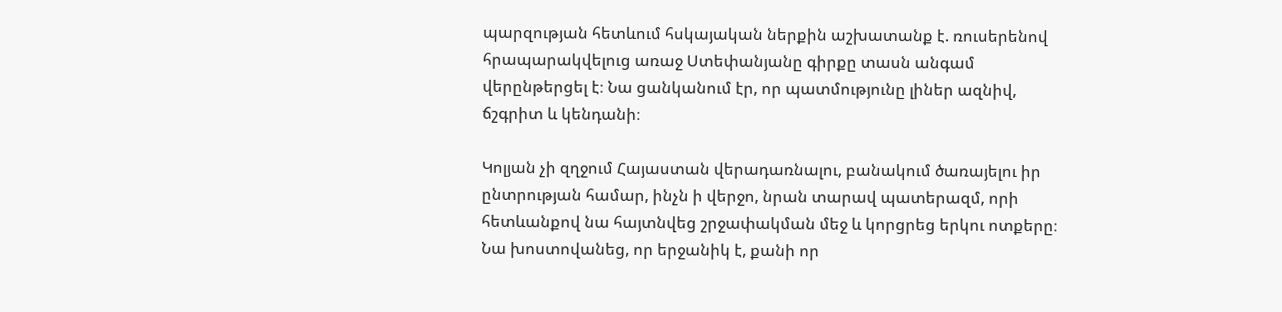պարզության հետևում հսկայական ներքին աշխատանք է. ռուսերենով հրապարակվելուց առաջ Ստեփանյանը գիրքը տասն անգամ վերընթերցել է։ Նա ցանկանում էր, որ պատմությունը լիներ ազնիվ, ճշգրիտ և կենդանի։

Կոլյան չի զղջում Հայաստան վերադառնալու, բանակում ծառայելու իր ընտրության համար, ինչն ի վերջո, նրան տարավ պատերազմ, որի հետևանքով նա հայտնվեց շրջափակման մեջ և կորցրեց երկու ոտքերը։ Նա խոստովանեց, որ երջանիկ է, քանի որ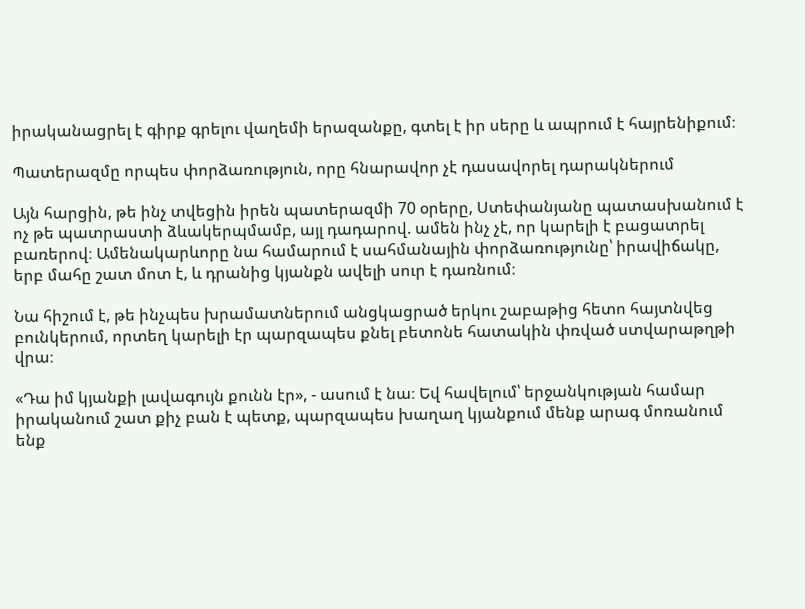իրականացրել է գիրք գրելու վաղեմի երազանքը, գտել է իր սերը և ապրում է հայրենիքում։

Պատերազմը որպես փորձառություն, որը հնարավոր չէ դասավորել դարակներում

Այն հարցին, թե ինչ տվեցին իրեն պատերազմի 70 օրերը, Ստեփանյանը պատասխանում է ոչ թե պատրաստի ձևակերպմամբ, այլ դադարով. ամեն ինչ չէ, որ կարելի է բացատրել բառերով։ Ամենակարևորը նա համարում է սահմանային փորձառությունը՝ իրավիճակը, երբ մահը շատ մոտ է, և դրանից կյանքն ավելի սուր է դառնում։

Նա հիշում է, թե ինչպես խրամատներում անցկացրած երկու շաբաթից հետո հայտնվեց բունկերում, որտեղ կարելի էր պարզապես քնել բետոնե հատակին փռված ստվարաթղթի վրա։

«Դա իմ կյանքի լավագույն քունն էր», - ասում է նա։ Եվ հավելում՝ երջանկության համար իրականում շատ քիչ բան է պետք, պարզապես խաղաղ կյանքում մենք արագ մոռանում ենք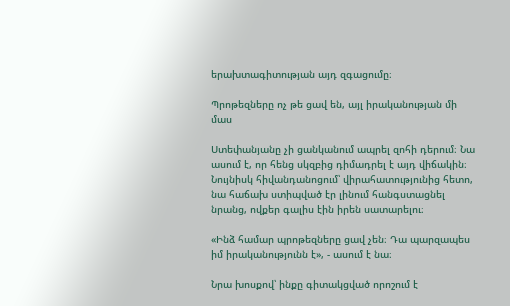երախտագիտության այդ զգացումը։

Պրոթեզները ոչ թե ցավ են, այլ իրականության մի մաս

Ստեփանյանը չի ցանկանում ապրել զոհի դերում։ Նա ասում է, որ հենց սկզբից դիմադրել է այդ վիճակին։ Նույնիսկ հիվանդանոցում՝ վիրահատությունից հետո, նա հաճախ ստիպված էր լինում հանգստացնել նրանց, ովքեր գալիս էին իրեն սատարելու։

«Ինձ համար պրոթեզները ցավ չեն։ Դա պարզապես իմ իրականությունն է», - ասում է նա։

Նրա խոսքով՝ ինքը գիտակցված որոշում է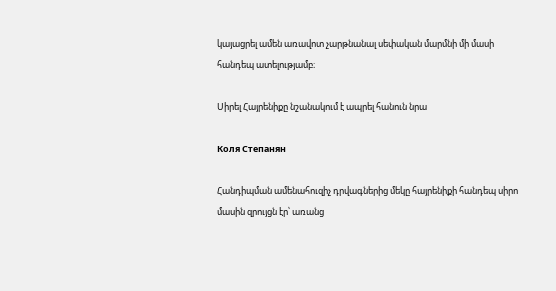կայացրել ամեն առավոտ չարթնանալ սեփական մարմնի մի մասի հանդեպ ատելությամբ։

Սիրել Հայրենիքը նշանակում է ապրել հանուն նրա

Коля Степанян

Հանդիպման ամենահուզիչ դրվագներից մեկը հայրենիքի հանդեպ սիրո մասին զրույցն էր՝ առանց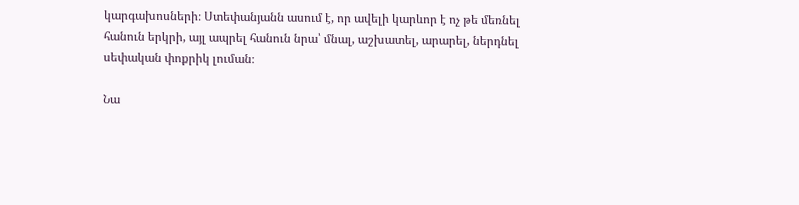կարգախոսների։ Ստեփանյանն ասում է, որ ավելի կարևոր է ոչ թե մեռնել հանուն երկրի, այլ ապրել հանուն նրա՝ մնալ, աշխատել, արարել, ներդնել սեփական փոքրիկ լուման։

Նա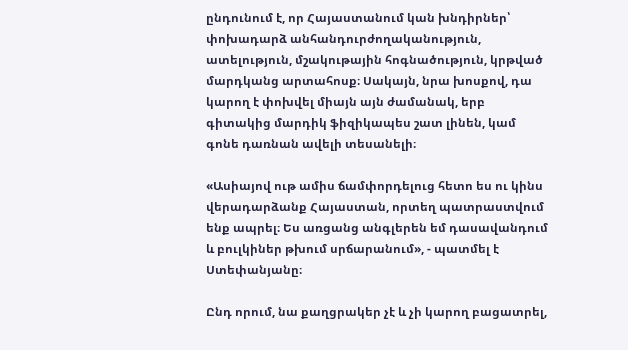ընդունում է, որ Հայաստանում կան խնդիրներ՝ փոխադարձ անհանդուրժողականություն, ատելություն, մշակութային հոգնածություն, կրթված մարդկանց արտահոսք։ Սակայն, նրա խոսքով, դա կարող է փոխվել միայն այն ժամանակ, երբ գիտակից մարդիկ ֆիզիկապես շատ լինեն, կամ գոնե դառնան ավելի տեսանելի։

«Ասիայով ութ ամիս ճամփորդելուց հետո ես ու կինս վերադարձանք Հայաստան, որտեղ պատրաստվում ենք ապրել։ Ես առցանց անգլերեն եմ դասավանդում և բուլկիներ թխում սրճարանում», - պատմել է Ստեփանյանը։

Ընդ որում, նա քաղցրակեր չէ և չի կարող բացատրել,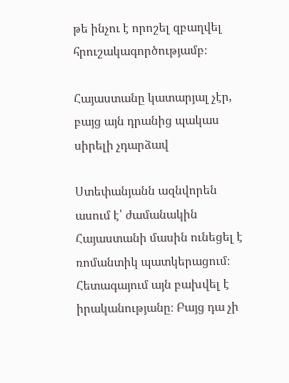թե ինչու է որոշել զբաղվել հրուշակագործությամբ։

Հայաստանը կատարյալ չէր, բայց այն դրանից պակաս սիրելի չդարձավ

Ստեփանյանն ազնվորեն ասում է՝ ժամանակին Հայաստանի մասին ունեցել է ռոմանտիկ պատկերացում։ Հետագայում այն բախվել է իրականությանը։ Բայց դա չի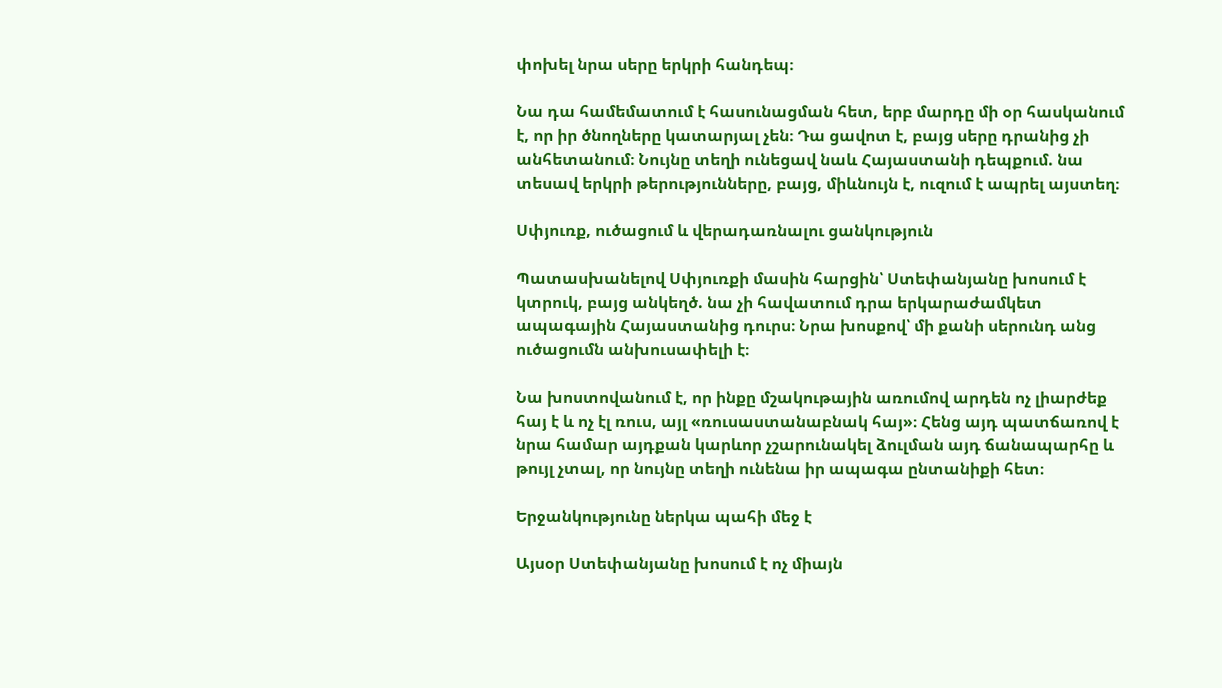փոխել նրա սերը երկրի հանդեպ։

Նա դա համեմատում է հասունացման հետ, երբ մարդը մի օր հասկանում է, որ իր ծնողները կատարյալ չեն։ Դա ցավոտ է, բայց սերը դրանից չի անհետանում։ Նույնը տեղի ունեցավ նաև Հայաստանի դեպքում. նա տեսավ երկրի թերությունները, բայց, միևնույն է, ուզում է ապրել այստեղ։

Սփյուռք, ուծացում և վերադառնալու ցանկություն

Պատասխանելով Սփյուռքի մասին հարցին՝ Ստեփանյանը խոսում է կտրուկ, բայց անկեղծ. նա չի հավատում դրա երկարաժամկետ ապագային Հայաստանից դուրս։ Նրա խոսքով՝ մի քանի սերունդ անց ուծացումն անխուսափելի է։

Նա խոստովանում է, որ ինքը մշակութային առումով արդեն ոչ լիարժեք հայ է և ոչ էլ ռուս, այլ «ռուսաստանաբնակ հայ»։ Հենց այդ պատճառով է նրա համար այդքան կարևոր չշարունակել ձուլման այդ ճանապարհը և թույլ չտալ, որ նույնը տեղի ունենա իր ապագա ընտանիքի հետ։

Երջանկությունը ներկա պահի մեջ է

Այսօր Ստեփանյանը խոսում է ոչ միայն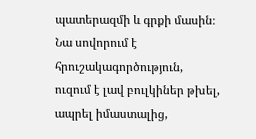պատերազմի և գրքի մասին։ Նա սովորում է հրուշակագործություն, ուզում է լավ բուլկիներ թխել, ապրել իմաստալից,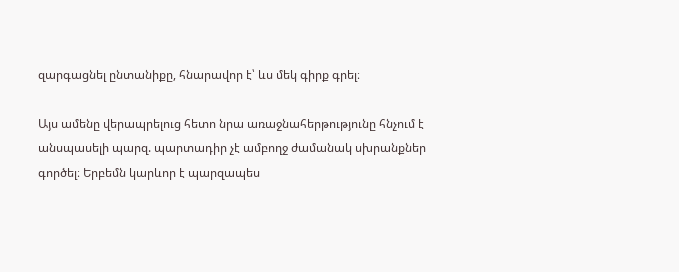զարգացնել ընտանիքը, հնարավոր է՝ ևս մեկ գիրք գրել։

Այս ամենը վերապրելուց հետո նրա առաջնահերթությունը հնչում է անսպասելի պարզ. պարտադիր չէ ամբողջ ժամանակ սխրանքներ գործել։ Երբեմն կարևոր է պարզապես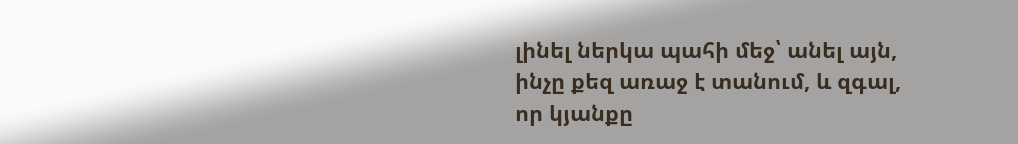լինել ներկա պահի մեջ՝ անել այն, ինչը քեզ առաջ է տանում, և զգալ, որ կյանքը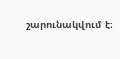շարունակվում է։